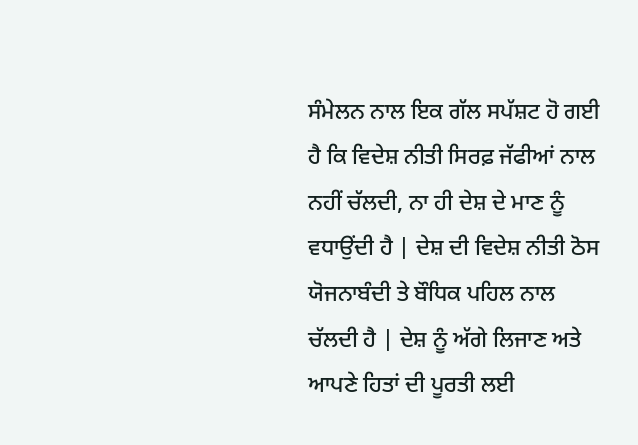ਸੰਮੇਲਨ ਨਾਲ ਇਕ ਗੱਲ ਸਪੱਸ਼ਟ ਹੋ ਗਈ ਹੈ ਕਿ ਵਿਦੇਸ਼ ਨੀਤੀ ਸਿਰਫ਼ ਜੱਫੀਆਂ ਨਾਲ ਨਹੀਂ ਚੱਲਦੀ, ਨਾ ਹੀ ਦੇਸ਼ ਦੇ ਮਾਣ ਨੂੰ ਵਧਾਉਂਦੀ ਹੈ | ਦੇਸ਼ ਦੀ ਵਿਦੇਸ਼ ਨੀਤੀ ਠੋਸ ਯੋਜਨਾਬੰਦੀ ਤੇ ਬੌਧਿਕ ਪਹਿਲ ਨਾਲ ਚੱਲਦੀ ਹੈ | ਦੇਸ਼ ਨੂੰ ਅੱਗੇ ਲਿਜਾਣ ਅਤੇ ਆਪਣੇ ਹਿਤਾਂ ਦੀ ਪੂਰਤੀ ਲਈ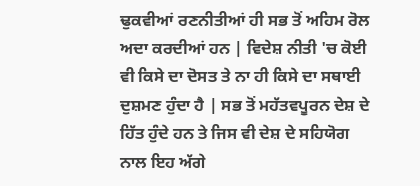ਢੁਕਵੀਆਂ ਰਣਨੀਤੀਆਂ ਹੀ ਸਭ ਤੋਂ ਅਹਿਮ ਰੋਲ ਅਦਾ ਕਰਦੀਆਂ ਹਨ | ਵਿਦੇਸ਼ ਨੀਤੀ 'ਚ ਕੋਈ ਵੀ ਕਿਸੇ ਦਾ ਦੋਸਤ ਤੇ ਨਾ ਹੀ ਕਿਸੇ ਦਾ ਸਥਾਈ ਦੁਸ਼ਮਣ ਹੁੰਦਾ ਹੈ | ਸਭ ਤੋਂ ਮਹੱਤਵਪੂਰਨ ਦੇਸ਼ ਦੇ ਹਿੱਤ ਹੁੰਦੇ ਹਨ ਤੇ ਜਿਸ ਵੀ ਦੇਸ਼ ਦੇ ਸਹਿਯੋਗ ਨਾਲ ਇਹ ਅੱਗੇ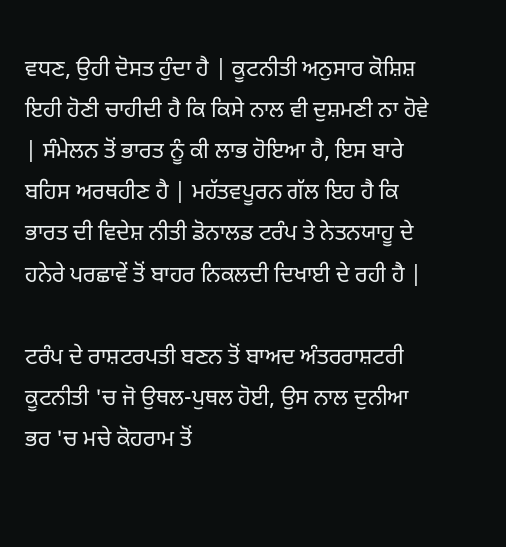ਵਧਣ, ਉਹੀ ਦੋਸਤ ਹੁੰਦਾ ਹੈ | ਕੂਟਨੀਤੀ ਅਨੁਸਾਰ ਕੋਸ਼ਿਸ਼ ਇਹੀ ਹੋਣੀ ਚਾਹੀਦੀ ਹੈ ਕਿ ਕਿਸੇ ਨਾਲ ਵੀ ਦੁਸ਼ਮਣੀ ਨਾ ਹੋਵੇ | ਸੰਮੇਲਨ ਤੋਂ ਭਾਰਤ ਨੂੰ ਕੀ ਲਾਭ ਹੋਇਆ ਹੈ, ਇਸ ਬਾਰੇ ਬਹਿਸ ਅਰਥਹੀਣ ਹੈ | ਮਹੱਤਵਪੂਰਨ ਗੱਲ ਇਹ ਹੈ ਕਿ ਭਾਰਤ ਦੀ ਵਿਦੇਸ਼ ਨੀਤੀ ਡੋਨਾਲਡ ਟਰੰਪ ਤੇ ਨੇਤਨਯਾਹੂ ਦੇ ਹਨੇਰੇ ਪਰਛਾਵੇਂ ਤੋਂ ਬਾਹਰ ਨਿਕਲਦੀ ਦਿਖਾਈ ਦੇ ਰਹੀ ਹੈ |

ਟਰੰਪ ਦੇ ਰਾਸ਼ਟਰਪਤੀ ਬਣਨ ਤੋਂ ਬਾਅਦ ਅੰਤਰਰਾਸ਼ਟਰੀ ਕੂਟਨੀਤੀ 'ਚ ਜੋ ਉਥਲ-ਪੁਥਲ ਹੋਈ, ਉਸ ਨਾਲ ਦੁਨੀਆ ਭਰ 'ਚ ਮਚੇ ਕੋਹਰਾਮ ਤੋਂ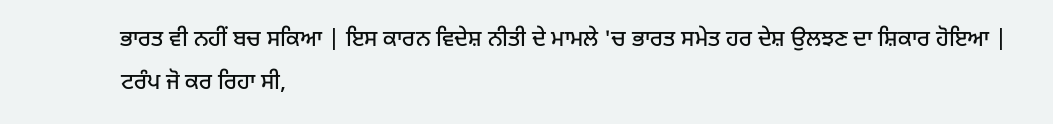ਭਾਰਤ ਵੀ ਨਹੀਂ ਬਚ ਸਕਿਆ | ਇਸ ਕਾਰਨ ਵਿਦੇਸ਼ ਨੀਤੀ ਦੇ ਮਾਮਲੇ 'ਚ ਭਾਰਤ ਸਮੇਤ ਹਰ ਦੇਸ਼ ਉਲਝਣ ਦਾ ਸ਼ਿਕਾਰ ਹੋਇਆ | ਟਰੰਪ ਜੋ ਕਰ ਰਿਹਾ ਸੀ,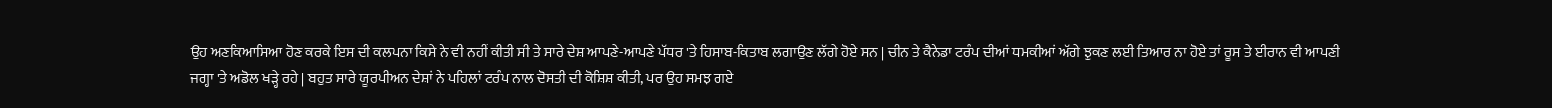ਉਹ ਅਣਕਿਆਸਿਆ ਹੋਣ ਕਰਕੇ ਇਸ ਦੀ ਕਲਪਨਾ ਕਿਸੇ ਨੇ ਵੀ ਨਹੀਂ ਕੀਤੀ ਸੀ ਤੇ ਸਾਰੇ ਦੇਸ਼ ਆਪਣੇ-ਆਪਣੇ ਪੱਧਰ 'ਤੇ ਹਿਸਾਬ-ਕਿਤਾਬ ਲਗਾਉਣ ਲੱਗੇ ਹੋਏ ਸਨ | ਚੀਨ ਤੇ ਕੈਨੇਡਾ ਟਰੰਪ ਦੀਆਂ ਧਮਕੀਆਂ ਅੱਗੇ ਝੁਕਣ ਲਈ ਤਿਆਰ ਨਾ ਹੋਏ ਤਾਂ ਰੂਸ ਤੇ ਈਰਾਨ ਵੀ ਆਪਣੀ ਜਗ੍ਹਾ 'ਤੇ ਅਡੋਲ ਖੜ੍ਹੇ ਰਹੇ | ਬਹੁਤ ਸਾਰੇ ਯੂਰਪੀਅਨ ਦੇਸ਼ਾਂ ਨੇ ਪਹਿਲਾਂ ਟਰੰਪ ਨਾਲ ਦੋਸਤੀ ਦੀ ਕੋਸ਼ਿਸ਼ ਕੀਤੀ, ਪਰ ਉਹ ਸਮਝ ਗਏ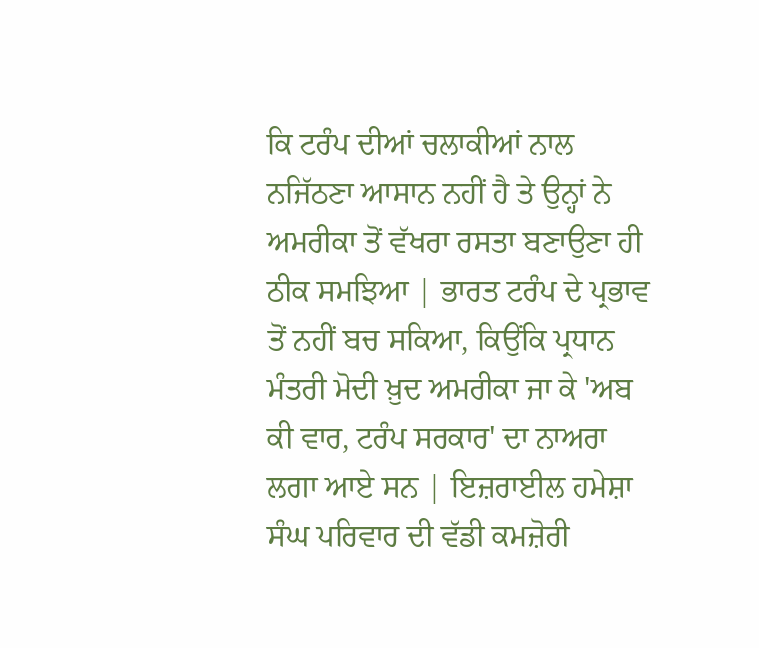ਕਿ ਟਰੰਪ ਦੀਆਂ ਚਲਾਕੀਆਂ ਨਾਲ ਨਜਿੱਠਣਾ ਆਸਾਨ ਨਹੀਂ ਹੈ ਤੇ ਉਨ੍ਹਾਂ ਨੇ ਅਮਰੀਕਾ ਤੋਂ ਵੱਖਰਾ ਰਸਤਾ ਬਣਾਉਣਾ ਹੀ ਠੀਕ ਸਮਝਿਆ | ਭਾਰਤ ਟਰੰਪ ਦੇ ਪ੍ਰਭਾਵ ਤੋਂ ਨਹੀਂ ਬਚ ਸਕਿਆ, ਕਿਉਂਕਿ ਪ੍ਰਧਾਨ ਮੰਤਰੀ ਮੋਦੀ ਖ਼ੁਦ ਅਮਰੀਕਾ ਜਾ ਕੇ 'ਅਬ ਕੀ ਵਾਰ, ਟਰੰਪ ਸਰਕਾਰ' ਦਾ ਨਾਅਰਾ ਲਗਾ ਆਏ ਸਨ | ਇਜ਼ਰਾਈਲ ਹਮੇਸ਼ਾ ਸੰਘ ਪਰਿਵਾਰ ਦੀ ਵੱਡੀ ਕਮਜ਼ੋਰੀ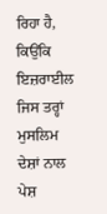ਰਿਹਾ ਹੈ, ਕਿਉਂਕਿ ਇਜ਼ਰਾਈਲ ਜਿਸ ਤਰ੍ਹਾਂ ਮੁਸਲਿਮ ਦੇਸ਼ਾਂ ਨਾਲ ਪੇਸ਼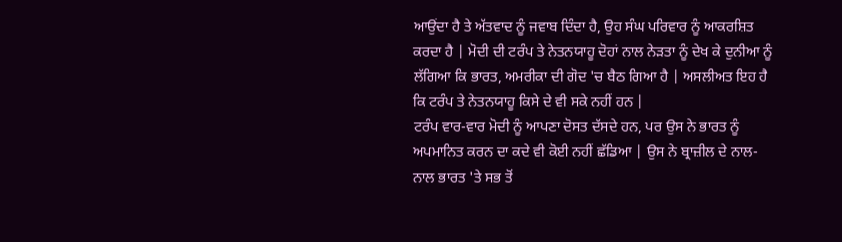ਆਉਂਦਾ ਹੈ ਤੇ ਅੱਤਵਾਦ ਨੂੰ ਜਵਾਬ ਦਿੰਦਾ ਹੈ, ਉਹ ਸੰਘ ਪਰਿਵਾਰ ਨੂੰ ਆਕਰਸ਼ਿਤ ਕਰਦਾ ਹੈ | ਮੋਦੀ ਦੀ ਟਰੰਪ ਤੇ ਨੇਤਨਯਾਹੂ ਦੋਹਾਂ ਨਾਲ ਨੇੜਤਾ ਨੂੰ ਦੇਖ ਕੇ ਦੁਨੀਆ ਨੂੰ ਲੱਗਿਆ ਕਿ ਭਾਰਤ, ਅਮਰੀਕਾ ਦੀ ਗੋਦ 'ਚ ਬੈਠ ਗਿਆ ਹੈ | ਅਸਲੀਅਤ ਇਹ ਹੈ ਕਿ ਟਰੰਪ ਤੇ ਨੇਤਨਯਾਹੂ ਕਿਸੇ ਦੇ ਵੀ ਸਕੇ ਨਹੀਂ ਹਨ |
ਟਰੰਪ ਵਾਰ-ਵਾਰ ਮੋਦੀ ਨੂੰ ਆਪਣਾ ਦੋਸਤ ਦੱਸਦੇ ਹਨ, ਪਰ ਉਸ ਨੇ ਭਾਰਤ ਨੂੰ ਅਪਮਾਨਿਤ ਕਰਨ ਦਾ ਕਦੇ ਵੀ ਕੋਈ ਨਹੀਂ ਛੱਡਿਆ | ਉਸ ਨੇ ਬ੍ਰਾਜ਼ੀਲ ਦੇ ਨਾਲ-ਨਾਲ ਭਾਰਤ 'ਤੇ ਸਭ ਤੋਂ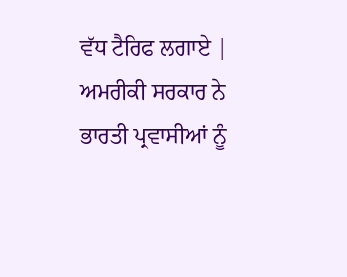ਵੱਧ ਟੈਰਿਫ ਲਗਾਏ | ਅਮਰੀਕੀ ਸਰਕਾਰ ਨੇ ਭਾਰਤੀ ਪ੍ਰਵਾਸੀਆਂ ਨੂੰ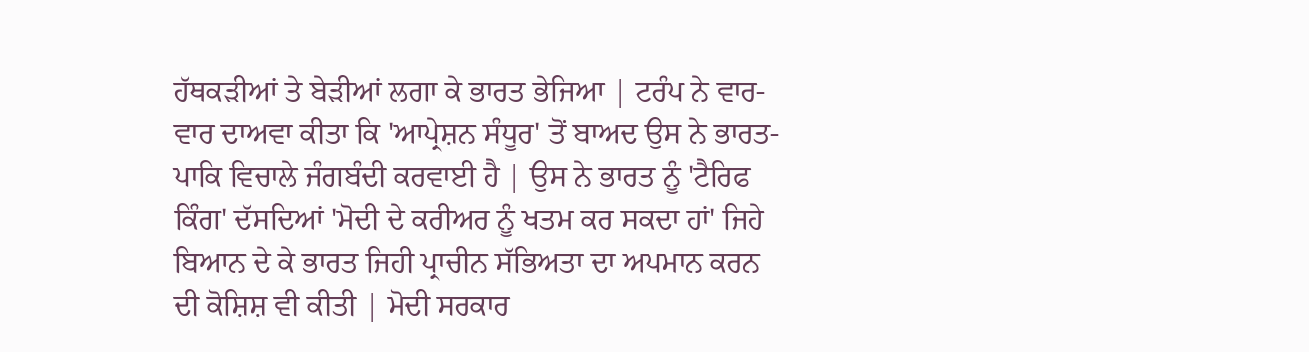ਹੱਥਕੜੀਆਂ ਤੇ ਬੇੜੀਆਂ ਲਗਾ ਕੇ ਭਾਰਤ ਭੇਜਿਆ | ਟਰੰਪ ਨੇ ਵਾਰ-ਵਾਰ ਦਾਅਵਾ ਕੀਤਾ ਕਿ 'ਆਪ੍ਰੇਸ਼ਨ ਸੰਧੂਰ' ਤੋਂ ਬਾਅਦ ਉਸ ਨੇ ਭਾਰਤ-ਪਾਕਿ ਵਿਚਾਲੇ ਜੰਗਬੰਦੀ ਕਰਵਾਈ ਹੈ | ਉਸ ਨੇ ਭਾਰਤ ਨੂੰ 'ਟੈਰਿਫ ਕਿੰਗ' ਦੱਸਦਿਆਂ 'ਮੋਦੀ ਦੇ ਕਰੀਅਰ ਨੂੰ ਖਤਮ ਕਰ ਸਕਦਾ ਹਾਂ' ਜਿਹੇ ਬਿਆਨ ਦੇ ਕੇ ਭਾਰਤ ਜਿਹੀ ਪ੍ਰਾਚੀਨ ਸੱਭਿਅਤਾ ਦਾ ਅਪਮਾਨ ਕਰਨ ਦੀ ਕੋਸ਼ਿਸ਼ ਵੀ ਕੀਤੀ | ਮੋਦੀ ਸਰਕਾਰ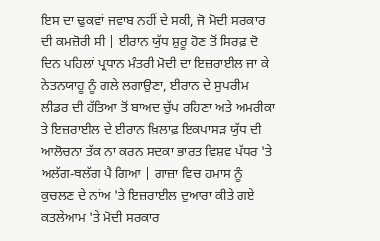ਇਸ ਦਾ ਢੁਕਵਾਂ ਜਵਾਬ ਨਹੀਂ ਦੇ ਸਕੀ, ਜੋ ਮੋਦੀ ਸਰਕਾਰ ਦੀ ਕਮਜ਼ੋਰੀ ਸੀ | ਈਰਾਨ ਯੁੱਧ ਸ਼ੁਰੂ ਹੋਣ ਤੋਂ ਸਿਰਫ਼ ਦੋ ਦਿਨ ਪਹਿਲਾਂ ਪ੍ਰਧਾਨ ਮੰਤਰੀ ਮੋਦੀ ਦਾ ਇਜ਼ਰਾਈਲ ਜਾ ਕੇ ਨੇਤਨਯਾਹੂ ਨੂੰ ਗਲੇ ਲਗਾਉਣਾ, ਈਰਾਨ ਦੇ ਸੁਪਰੀਮ ਲੀਡਰ ਦੀ ਹੱਤਿਆ ਤੋਂ ਬਾਅਦ ਚੁੱਪ ਰਹਿਣਾ ਅਤੇ ਅਮਰੀਕਾ ਤੇ ਇਜ਼ਰਾਈਲ ਦੇ ਈਰਾਨ ਖ਼ਿਲਾਫ਼ ਇਕਪਾਸੜ ਯੁੱਧ ਦੀ ਆਲੋਚਨਾ ਤੱਕ ਨਾ ਕਰਨ ਸਦਕਾ ਭਾਰਤ ਵਿਸ਼ਵ ਪੱਧਰ 'ਤੇ ਅਲੱਗ-ਥਲੱਗ ਪੈ ਗਿਆ | ਗਾਜ਼ਾ ਵਿਚ ਹਮਾਸ ਨੂੰ ਕੁਚਲਣ ਦੇ ਨਾਂਅ 'ਤੇ ਇਜ਼ਰਾਈਲ ਦੁਆਰਾ ਕੀਤੇ ਗਏ ਕਤਲੇਆਮ 'ਤੇ ਮੋਦੀ ਸਰਕਾਰ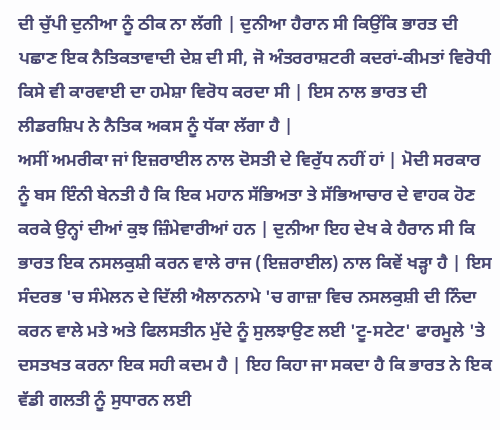ਦੀ ਚੁੱਪੀ ਦੁਨੀਆ ਨੂੰ ਠੀਕ ਨਾ ਲੱਗੀ | ਦੁਨੀਆ ਹੈਰਾਨ ਸੀ ਕਿਉਂਕਿ ਭਾਰਤ ਦੀ ਪਛਾਣ ਇਕ ਨੈਤਿਕਤਾਵਾਦੀ ਦੇਸ਼ ਦੀ ਸੀ, ਜੋ ਅੰਤਰਰਾਸ਼ਟਰੀ ਕਦਰਾਂ-ਕੀਮਤਾਂ ਵਿਰੋਧੀ ਕਿਸੇ ਵੀ ਕਾਰਵਾਈ ਦਾ ਹਮੇਸ਼ਾ ਵਿਰੋਧ ਕਰਦਾ ਸੀ | ਇਸ ਨਾਲ ਭਾਰਤ ਦੀ ਲੀਡਰਸ਼ਿਪ ਨੇ ਨੈਤਿਕ ਅਕਸ ਨੂੰ ਧੱਕਾ ਲੱਗਾ ਹੈ |
ਅਸੀਂ ਅਮਰੀਕਾ ਜਾਂ ਇਜ਼ਰਾਈਲ ਨਾਲ ਦੋਸਤੀ ਦੇ ਵਿਰੁੱਧ ਨਹੀਂ ਹਾਂ | ਮੋਦੀ ਸਰਕਾਰ ਨੂੰ ਬਸ ਇੰਨੀ ਬੇਨਤੀ ਹੈ ਕਿ ਇਕ ਮਹਾਨ ਸੱਭਿਅਤਾ ਤੇ ਸੱਭਿਆਚਾਰ ਦੇ ਵਾਹਕ ਹੋਣ ਕਰਕੇ ਉਨ੍ਹਾਂ ਦੀਆਂ ਕੁਝ ਜ਼ਿੰਮੇਵਾਰੀਆਂ ਹਨ | ਦੁਨੀਆ ਇਹ ਦੇਖ ਕੇ ਹੈਰਾਨ ਸੀ ਕਿ ਭਾਰਤ ਇਕ ਨਸਲਕੁਸ਼ੀ ਕਰਨ ਵਾਲੇ ਰਾਜ (ਇਜ਼ਰਾਈਲ) ਨਾਲ ਕਿਵੇਂ ਖੜ੍ਹਾ ਹੈ | ਇਸ ਸੰਦਰਭ 'ਚ ਸੰਮੇਲਨ ਦੇ ਦਿੱਲੀ ਐਲਾਨਨਾਮੇ 'ਚ ਗਾਜ਼ਾ ਵਿਚ ਨਸਲਕੁਸ਼ੀ ਦੀ ਨਿੰਦਾ ਕਰਨ ਵਾਲੇ ਮਤੇ ਅਤੇ ਫਿਲਸਤੀਨ ਮੁੱਦੇ ਨੂੰ ਸੁਲਝਾਉਣ ਲਈ 'ਟੂ-ਸਟੇਟ' ਫਾਰਮੂਲੇ 'ਤੇ ਦਸਤਖਤ ਕਰਨਾ ਇਕ ਸਹੀ ਕਦਮ ਹੈ | ਇਹ ਕਿਹਾ ਜਾ ਸਕਦਾ ਹੈ ਕਿ ਭਾਰਤ ਨੇ ਇਕ ਵੱਡੀ ਗਲਤੀ ਨੂੰ ਸੁਧਾਰਨ ਲਈ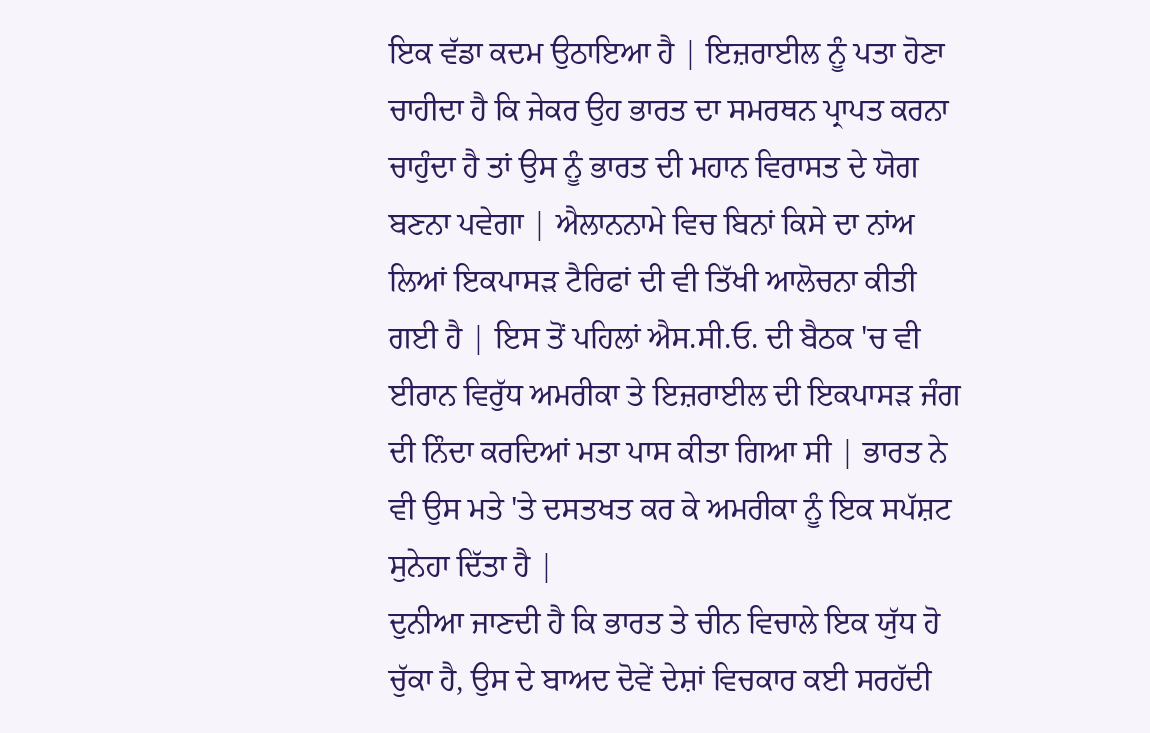ਇਕ ਵੱਡਾ ਕਦਮ ਉਠਾਇਆ ਹੈ | ਇਜ਼ਰਾਈਲ ਨੂੰ ਪਤਾ ਹੋਣਾ ਚਾਹੀਦਾ ਹੈ ਕਿ ਜੇਕਰ ਉਹ ਭਾਰਤ ਦਾ ਸਮਰਥਨ ਪ੍ਰਾਪਤ ਕਰਨਾ ਚਾਹੁੰਦਾ ਹੈ ਤਾਂ ਉਸ ਨੂੰ ਭਾਰਤ ਦੀ ਮਹਾਨ ਵਿਰਾਸਤ ਦੇ ਯੋਗ ਬਣਨਾ ਪਵੇਗਾ | ਐਲਾਨਨਾਮੇ ਵਿਚ ਬਿਨਾਂ ਕਿਸੇ ਦਾ ਨਾਂਅ ਲਿਆਂ ਇਕਪਾਸੜ ਟੈਰਿਫਾਂ ਦੀ ਵੀ ਤਿੱਖੀ ਆਲੋਚਨਾ ਕੀਤੀ ਗਈ ਹੈ | ਇਸ ਤੋਂ ਪਹਿਲਾਂ ਐਸ.ਸੀ.ਓ. ਦੀ ਬੈਠਕ 'ਚ ਵੀ ਈਰਾਨ ਵਿਰੁੱਧ ਅਮਰੀਕਾ ਤੇ ਇਜ਼ਰਾਈਲ ਦੀ ਇਕਪਾਸੜ ਜੰਗ ਦੀ ਨਿੰਦਾ ਕਰਦਿਆਂ ਮਤਾ ਪਾਸ ਕੀਤਾ ਗਿਆ ਸੀ | ਭਾਰਤ ਨੇ ਵੀ ਉਸ ਮਤੇ 'ਤੇ ਦਸਤਖਤ ਕਰ ਕੇ ਅਮਰੀਕਾ ਨੂੰ ਇਕ ਸਪੱਸ਼ਟ ਸੁਨੇਹਾ ਦਿੱਤਾ ਹੈ |
ਦੁਨੀਆ ਜਾਣਦੀ ਹੈ ਕਿ ਭਾਰਤ ਤੇ ਚੀਨ ਵਿਚਾਲੇ ਇਕ ਯੁੱਧ ਹੋ ਚੁੱਕਾ ਹੈ, ਉਸ ਦੇ ਬਾਅਦ ਦੋਵੇਂ ਦੇਸ਼ਾਂ ਵਿਚਕਾਰ ਕਈ ਸਰਹੱਦੀ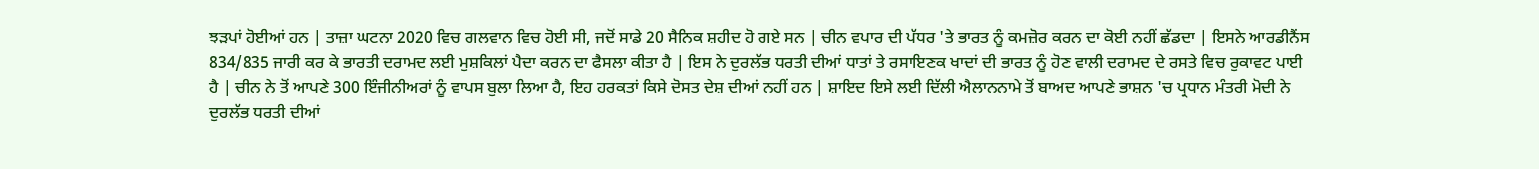ਝੜਪਾਂ ਹੋਈਆਂ ਹਨ | ਤਾਜ਼ਾ ਘਟਨਾ 2020 ਵਿਚ ਗਲਵਾਨ ਵਿਚ ਹੋਈ ਸੀ, ਜਦੋਂ ਸਾਡੇ 20 ਸੈਨਿਕ ਸ਼ਹੀਦ ਹੋ ਗਏ ਸਨ | ਚੀਨ ਵਪਾਰ ਦੀ ਪੱਧਰ 'ਤੇ ਭਾਰਤ ਨੂੰ ਕਮਜ਼ੋਰ ਕਰਨ ਦਾ ਕੋਈ ਨਹੀਂ ਛੱਡਦਾ | ਇਸਨੇ ਆਰਡੀਨੈਂਸ 834/835 ਜਾਰੀ ਕਰ ਕੇ ਭਾਰਤੀ ਦਰਾਮਦ ਲਈ ਮੁਸ਼ਕਿਲਾਂ ਪੈਦਾ ਕਰਨ ਦਾ ਫੈਸਲਾ ਕੀਤਾ ਹੈ | ਇਸ ਨੇ ਦੁਰਲੱਭ ਧਰਤੀ ਦੀਆਂ ਧਾਤਾਂ ਤੇ ਰਸਾਇਣਕ ਖਾਦਾਂ ਦੀ ਭਾਰਤ ਨੂੰ ਹੋਣ ਵਾਲੀ ਦਰਾਮਦ ਦੇ ਰਸਤੇ ਵਿਚ ਰੁਕਾਵਟ ਪਾਈ ਹੈ | ਚੀਨ ਨੇ ਤੋਂ ਆਪਣੇ 300 ਇੰਜੀਨੀਅਰਾਂ ਨੂੰ ਵਾਪਸ ਬੁਲਾ ਲਿਆ ਹੈ, ਇਹ ਹਰਕਤਾਂ ਕਿਸੇ ਦੋਸਤ ਦੇਸ਼ ਦੀਆਂ ਨਹੀਂ ਹਨ | ਸ਼ਾਇਦ ਇਸੇ ਲਈ ਦਿੱਲੀ ਐਲਾਨਨਾਮੇ ਤੋਂ ਬਾਅਦ ਆਪਣੇ ਭਾਸ਼ਨ 'ਚ ਪ੍ਰਧਾਨ ਮੰਤਰੀ ਮੋਦੀ ਨੇ ਦੁਰਲੱਭ ਧਰਤੀ ਦੀਆਂ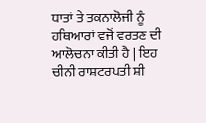ਧਾਤਾਂ ਤੇ ਤਕਨਾਲੋਜੀ ਨੂੰ ਹਥਿਆਰਾਂ ਵਜੋਂ ਵਰਤਣ ਦੀ ਆਲੋਚਨਾ ਕੀਤੀ ਹੈ | ਇਹ ਚੀਨੀ ਰਾਸ਼ਟਰਪਤੀ ਸ਼ੀ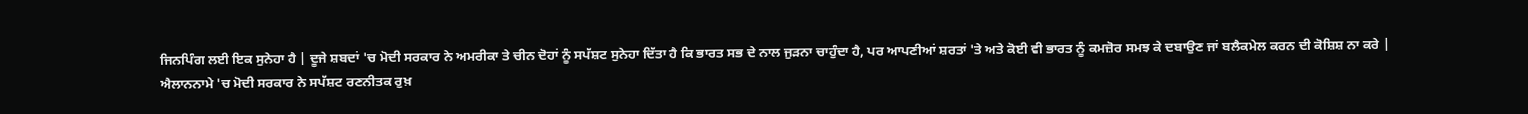ਜਿਨਪਿੰਗ ਲਈ ਇਕ ਸੁਨੇਹਾ ਹੈ | ਦੂਜੇ ਸ਼ਬਦਾਂ 'ਚ ਮੋਦੀ ਸਰਕਾਰ ਨੇ ਅਮਰੀਕਾ ਤੇ ਚੀਨ ਦੋਹਾਂ ਨੂੰ ਸਪੱਸ਼ਟ ਸੁਨੇਹਾ ਦਿੱਤਾ ਹੈ ਕਿ ਭਾਰਤ ਸਭ ਦੇ ਨਾਲ ਜੁੜਨਾ ਚਾਹੁੰਦਾ ਹੈ, ਪਰ ਆਪਣੀਆਂ ਸ਼ਰਤਾਂ 'ਤੇ ਅਤੇ ਕੋਈ ਵੀ ਭਾਰਤ ਨੂੰ ਕਮਜ਼ੋਰ ਸਮਝ ਕੇ ਦਬਾਉਣ ਜਾਂ ਬਲੈਕਮੇਲ ਕਰਨ ਦੀ ਕੋਸ਼ਿਸ਼ ਨਾ ਕਰੇ |
ਐਲਾਨਨਾਮੇ 'ਚ ਮੋਦੀ ਸਰਕਾਰ ਨੇ ਸਪੱਸ਼ਟ ਰਣਨੀਤਕ ਰੁਖ਼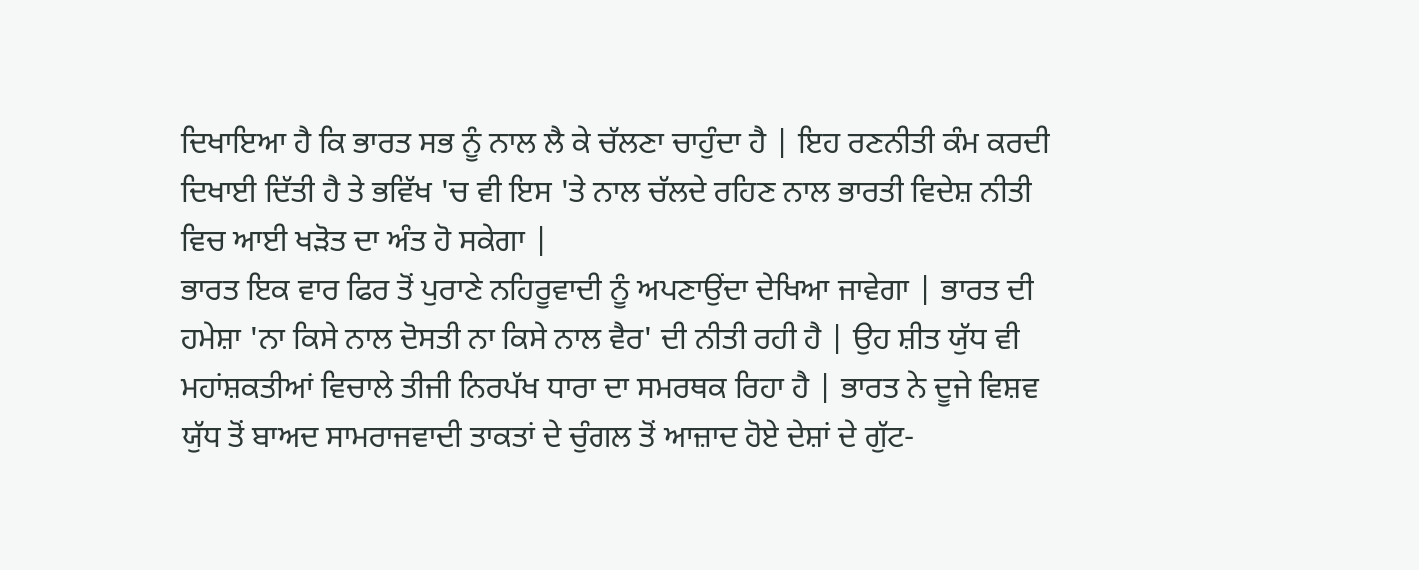ਦਿਖਾਇਆ ਹੈ ਕਿ ਭਾਰਤ ਸਭ ਨੂੰ ਨਾਲ ਲੈ ਕੇ ਚੱਲਣਾ ਚਾਹੁੰਦਾ ਹੈ | ਇਹ ਰਣਨੀਤੀ ਕੰਮ ਕਰਦੀ ਦਿਖਾਈ ਦਿੱਤੀ ਹੈ ਤੇ ਭਵਿੱਖ 'ਚ ਵੀ ਇਸ 'ਤੇ ਨਾਲ ਚੱਲਦੇ ਰਹਿਣ ਨਾਲ ਭਾਰਤੀ ਵਿਦੇਸ਼ ਨੀਤੀ ਵਿਚ ਆਈ ਖੜੋਤ ਦਾ ਅੰਤ ਹੋ ਸਕੇਗਾ |
ਭਾਰਤ ਇਕ ਵਾਰ ਫਿਰ ਤੋਂ ਪੁਰਾਣੇ ਨਹਿਰੂਵਾਦੀ ਨੂੰ ਅਪਣਾਉਂਦਾ ਦੇਖਿਆ ਜਾਵੇਗਾ | ਭਾਰਤ ਦੀ ਹਮੇਸ਼ਾ 'ਨਾ ਕਿਸੇ ਨਾਲ ਦੋਸਤੀ ਨਾ ਕਿਸੇ ਨਾਲ ਵੈਰ' ਦੀ ਨੀਤੀ ਰਹੀ ਹੈ | ਉਹ ਸ਼ੀਤ ਯੁੱਧ ਵੀ ਮਹਾਂਸ਼ਕਤੀਆਂ ਵਿਚਾਲੇ ਤੀਜੀ ਨਿਰਪੱਖ ਧਾਰਾ ਦਾ ਸਮਰਥਕ ਰਿਹਾ ਹੈ | ਭਾਰਤ ਨੇ ਦੂਜੇ ਵਿਸ਼ਵ ਯੁੱਧ ਤੋਂ ਬਾਅਦ ਸਾਮਰਾਜਵਾਦੀ ਤਾਕਤਾਂ ਦੇ ਚੁੰਗਲ ਤੋਂ ਆਜ਼ਾਦ ਹੋਏ ਦੇਸ਼ਾਂ ਦੇ ਗੁੱਟ-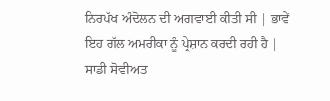ਨਿਰਪੱਖ ਅੰਦੋਲਨ ਦੀ ਅਗਵਾਈ ਕੀਤੀ ਸੀ | ਭਾਵੇਂ ਇਹ ਗੱਲ ਅਮਰੀਕਾ ਨੂੰ ਪ੍ਰੇਸ਼ਾਨ ਕਰਦੀ ਰਹੀ ਹੈ | ਸਾਡੀ ਸੋਵੀਅਤ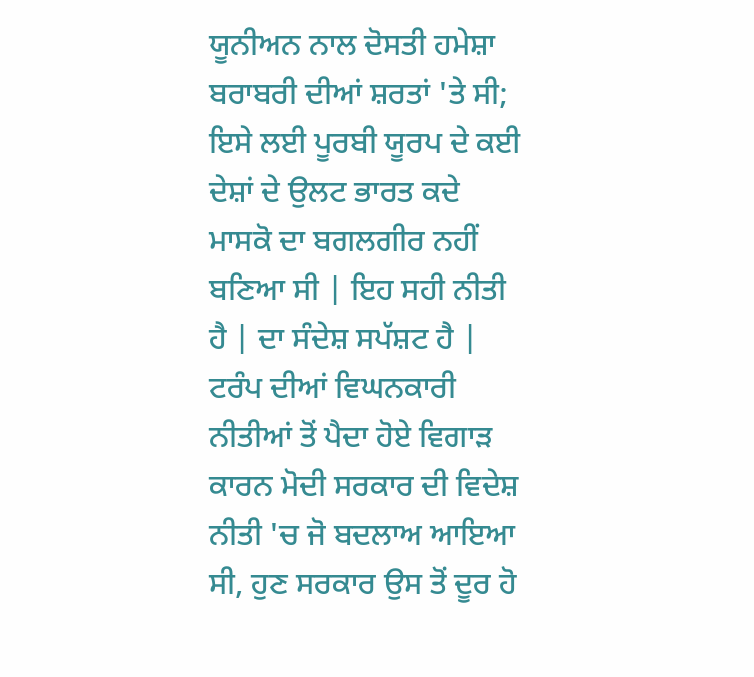ਯੂਨੀਅਨ ਨਾਲ ਦੋਸਤੀ ਹਮੇਸ਼ਾ ਬਰਾਬਰੀ ਦੀਆਂ ਸ਼ਰਤਾਂ 'ਤੇ ਸੀ; ਇਸੇ ਲਈ ਪੂਰਬੀ ਯੂਰਪ ਦੇ ਕਈ ਦੇਸ਼ਾਂ ਦੇ ਉਲਟ ਭਾਰਤ ਕਦੇ ਮਾਸਕੋ ਦਾ ਬਗਲਗੀਰ ਨਹੀਂ ਬਣਿਆ ਸੀ | ਇਹ ਸਹੀ ਨੀਤੀ ਹੈ | ਦਾ ਸੰਦੇਸ਼ ਸਪੱਸ਼ਟ ਹੈ | ਟਰੰਪ ਦੀਆਂ ਵਿਘਨਕਾਰੀ ਨੀਤੀਆਂ ਤੋਂ ਪੈਦਾ ਹੋਏ ਵਿਗਾੜ ਕਾਰਨ ਮੋਦੀ ਸਰਕਾਰ ਦੀ ਵਿਦੇਸ਼ ਨੀਤੀ 'ਚ ਜੋ ਬਦਲਾਅ ਆਇਆ ਸੀ, ਹੁਣ ਸਰਕਾਰ ਉਸ ਤੋਂ ਦੂਰ ਹੋ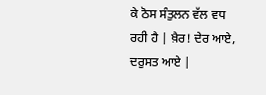ਕੇ ਠੋਸ ਸੰਤੁਲਨ ਵੱਲ ਵਧ ਰਹੀ ਹੈ | ਖ਼ੈਰ! ਦੇਰ ਆਏ, ਦਰੁਸਤ ਆਏ |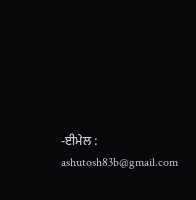-ਈਮੇਲ : ashutosh83b@gmail.com